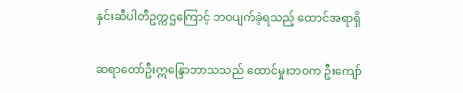နှင်းဆီပါတီဥက္ကဌကြောင့် ဘဝပျက်ခဲ့ရသည့် ထောင်အရာရှိ

ဆရာတော်ဦးဣန္ဒြောဘာသသည် ထောင်မှုးဘဝက ဦးကျော်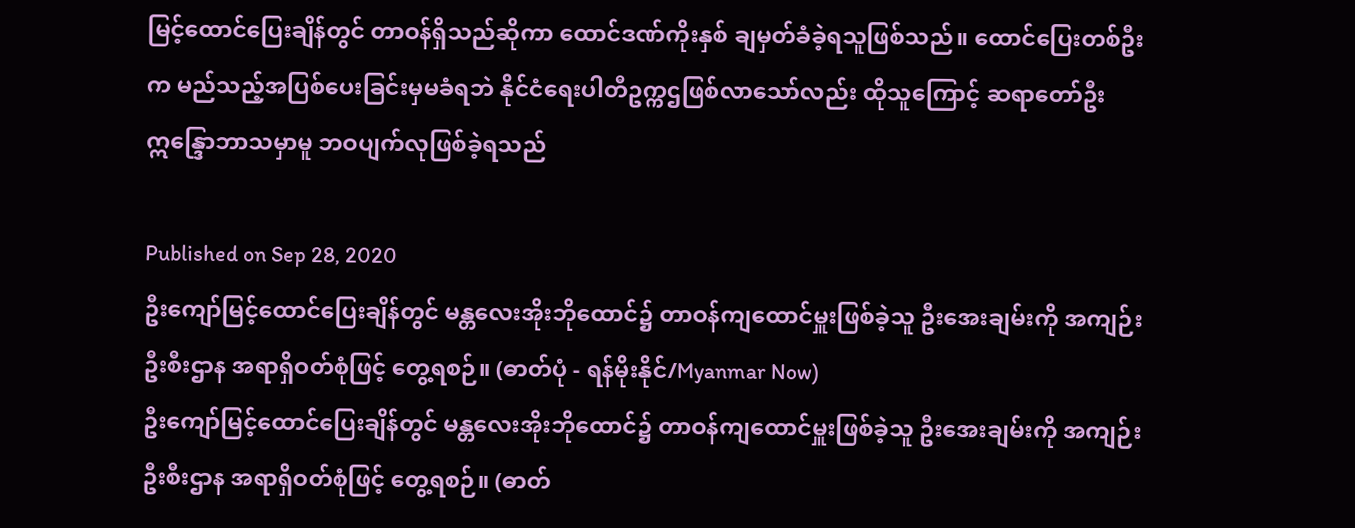မြင့်ထောင်ပြေးချိန်တွင် တာဝန်ရှိသည်ဆိုကာ ထောင်ဒဏ်ကိုးနှစ် ချမှတ်ခံခဲ့ရသူဖြစ်သည်။ ထောင်ပြေးတစ်ဦးက မည်သည့်အပြစ်ပေးခြင်းမှမခံရဘဲ နိုင်ငံရေးပါတီဥက္ကဌဖြစ်လာသော်လည်း ထိုသူကြောင့် ဆရာတော်ဦးဣန္ဒြောဘာသမှာမူ ဘဝပျက်လုဖြစ်ခဲ့ရသည်

Published on Sep 28, 2020
ဦးကျော်မြင့်ထောင်ပြေးချိန်တွင် မန္တလေးအိုးဘိုထောင်၌ တာဝန်ကျထောင်မှူးဖြစ်ခဲ့သူ ဦးအေးချမ်းကို အကျဉ်းဦးစီးဌာန အရာရှိဝတ်စုံဖြင့် တွေ့ရစဉ်။ (ဓာတ်ပုံ - ရန်မိုးနိုင်/Myanmar Now)
ဦးကျော်မြင့်ထောင်ပြေးချိန်တွင် မန္တလေးအိုးဘိုထောင်၌ တာဝန်ကျထောင်မှူးဖြစ်ခဲ့သူ ဦးအေးချမ်းကို အကျဉ်းဦးစီးဌာန အရာရှိဝတ်စုံဖြင့် တွေ့ရစဉ်။ (ဓာတ်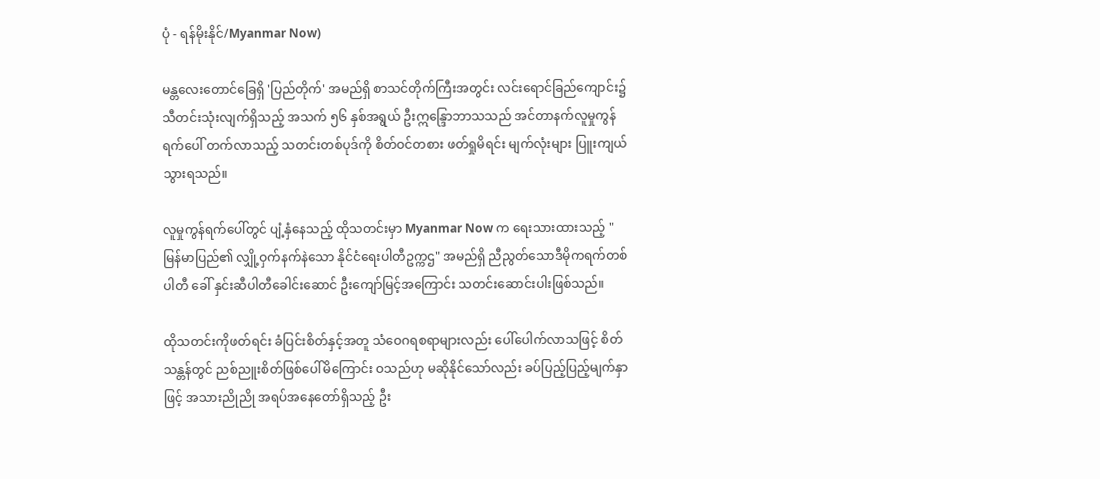ပုံ - ရန်မိုးနိုင်/Myanmar Now)

မန္တလေးတောင်ခြေရှိ 'ပြည်တိုက်' အမည်ရှိ စာသင်တိုက်ကြီးအတွင်း လင်းရောင်ခြည်ကျောင်း၌ သီတင်းသုံးလျက်ရှိသည့် အသက် ၅၆ နှစ်အရွယ် ဦးဣန္ဒြောဘာသသည် အင်တာနက်လူမှုကွန်ရက်ပေါ် တက်လာသည့် သတင်းတစ်ပုဒ်ကို စိတ်ဝင်တစား ဖတ်ရှုမိရင်း မျက်လုံးများ ပြူးကျယ်သွားရသည်။

လူမှုကွန်ရက်ပေါ်တွင် ပျံ့နှံနေသည့် ထိုသတင်းမှာ Myanmar Now က ရေးသားထားသည့် "မြန်မာပြည်၏ လျှို့ဝှက်နက်နဲသော နိုင်ငံရေးပါတီဥက္ကဌ" အမည်ရှိ ညီညွတ်သောဒီမိုကရက်တစ်ပါတီ ခေါ် နှင်းဆီပါတီခေါင်းဆောင် ဦးကျော်မြင့်အကြောင်း သတင်းဆောင်းပါးဖြစ်သည်။

ထိုသတင်းကိုဖတ်ရင်း ခံပြင်းစိတ်နှင့်အတူ သံဝေဂရစရာများလည်း ပေါ်ပေါက်လာသဖြင့် စိတ်သန္တန်တွင် ညစ်ညူးစိတ်ဖြစ်ပေါ်မိကြောင်း ဝသည်ဟု မဆိုနိုင်သော်လည်း ခပ်ပြည့်ပြည့်မျက်နှာဖြင့် အသားညိုညို အရပ်အနေတော်ရှိသည့် ဦး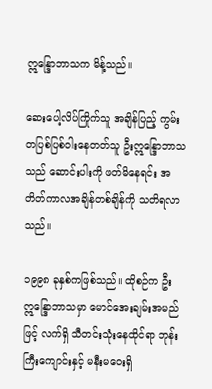ဣန္ဒြောဘာသက မိန့်သည်။

ဆေးပေါ့လိပ်ကြိုက်သူ အချိန်ပြည့် ကွမ်းတပြစ်ပြစ်ဝါးနေတတ်သူ ဦးဣန္ဒြောဘာသသည် ဆောင်းပါးကို ဖတ်မိနေရင်း အတိတ်ကာလအချိန်တစ်ချိန်ကို သတိရလာသည်။

၁၉၉၈ ခုနှစ်ကဖြစ်သည်။ ထိုစဉ်က ဦးဣန္ဒြောဘာသမှာ မောင်အေးချမ်းအမည်ဖြင့် လက်ရှိ သီတင်းသုံးနေထိုင်ရာ ဘုန်းကြီးကျောင်းနှင့် မနီးမဝေးရှိ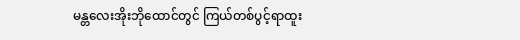မန္တလေးအိုးဘိုထောင်တွင် ကြယ်တစ်ပွင့်ရာထူး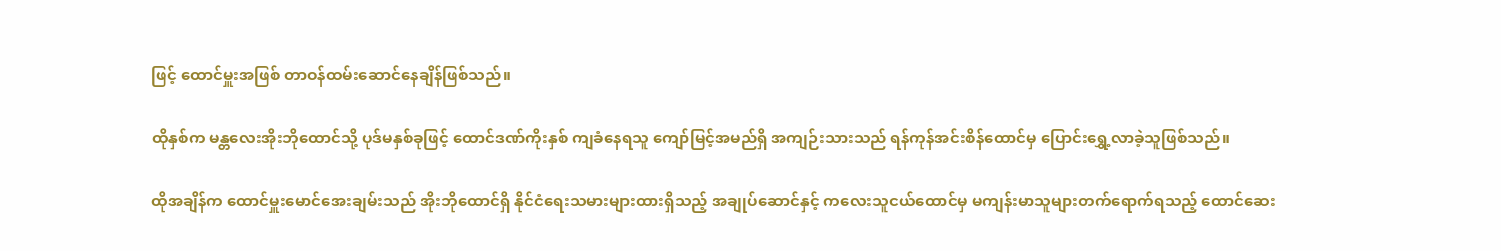ဖြင့် ထောင်မှူးအဖြစ် တာဝန်ထမ်းဆောင်နေချိန်ဖြစ်သည်။

ထိုနှစ်က မန္တလေးအိုးဘိုထောင်သို့ ပုဒ်မနှစ်ခုဖြင့် ထောင်ဒဏ်ကိုးနှစ် ကျခံနေရသူ ကျော်မြင့်အမည်ရှိ အကျဉ်းသားသည် ရန်ကုန်အင်းစိန်ထောင်မှ ပြောင်းရွှေ့လာခဲ့သူဖြစ်သည်။

ထိုအချိန်က ထောင်မှူးမောင်အေးချမ်းသည် အိုးဘိုထောင်ရှိ နိုင်ငံရေးသမားများထားရှိသည့် အချုပ်ဆောင်နှင့် ကလေးသူငယ်ထောင်မှ မကျန်းမာသူများတက်ရောက်ရသည့် ထောင်ဆေး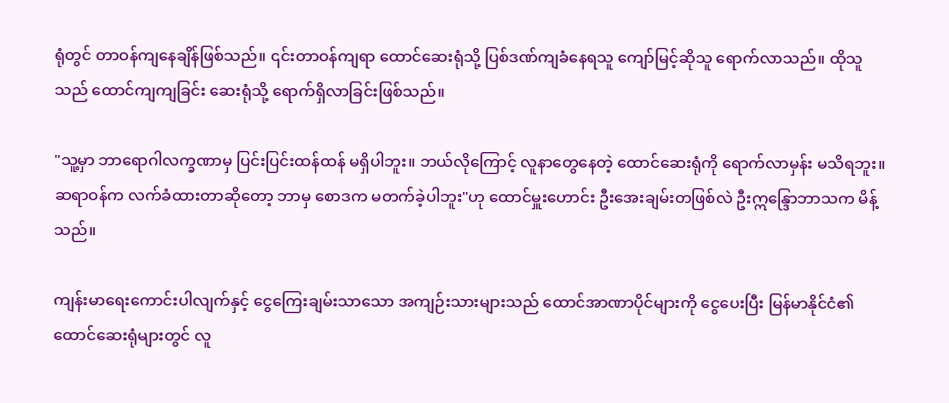ရုံတွင် တာဝန်ကျနေချိန်ဖြစ်သည်။ ၎င်းတာဝန်ကျရာ ထောင်ဆေးရုံသို့ ပြစ်ဒဏ်ကျခံနေရသူ ကျော်မြင့်ဆိုသူ ရောက်လာသည်။ ထိုသူသည် ထောင်ကျကျခြင်း ဆေးရုံသို့ ရောက်ရှိလာခြင်းဖြစ်သည်။

"သူ့မှာ ဘာရောဂါလက္ခဏာမှ ပြင်းပြင်းထန်ထန် မရှိပါဘူး။ ဘယ်လိုကြောင့် လူနာတွေနေတဲ့ ထောင်ဆေးရုံကို ရောက်လာမှန်း မသိရဘူး။ ဆရာဝန်က လက်ခံထားတာဆိုတော့ ဘာမှ စောဒက မတက်ခဲ့ပါဘူး"ဟု ထောင်မှူးဟောင်း ဦးအေးချမ်းတဖြစ်လဲ ဦးဣန္ဒြောဘာသက မိန့်သည်။

ကျန်းမာရေးကောင်းပါလျက်နှင့် ငွေကြေးချမ်းသာသော အကျဉ်းသားများသည် ထောင်အာဏာပိုင်များကို ငွေပေးပြီး မြန်မာနိုင်ငံ၏ ထောင်ဆေးရုံများတွင် လူ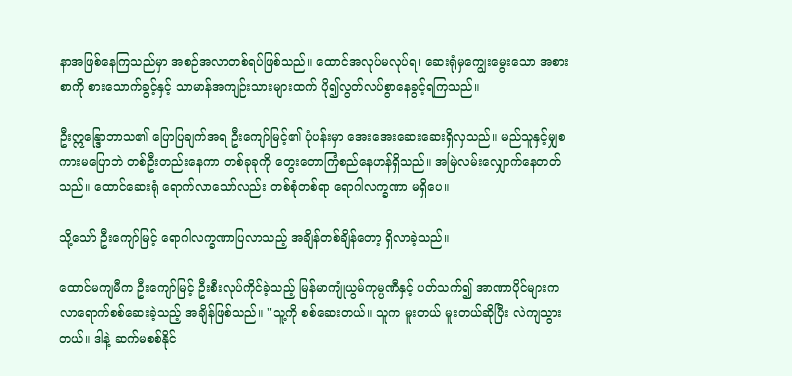နာအဖြစ်နေကြသည်မှာ အစဉ်အလာတစ်ရပ်ဖြစ်သည်။ ထောင်အလုပ်မလုပ်ရ၊ ဆေးရုံမှကျွေးမွေးသော အစားစာကို စားသောက်ခွင့်နှင့် သာမာန်အကျဉ်းသားများထက် ပို၍လွတ်လပ်စွာနေခွင့်ရကြသည်။

ဦးဣန္ဒြောဘာသ၏ ပြောပြချက်အရ ဦးကျော်မြင့်၏ ပုံပန်းမှာ အေးအေးဆေးဆေးရှိလှသည်။ မည်သူနှင့်မျှစကားမပြောဘဲ တစ်ဦးတည်းနေကာ တစ်ခုခုကို တွေးတောကြံစည်နေဟန်ရှိသည်။ အမြဲလမ်းလျှောက်နေတတ်သည်။ ထောင်ဆေးရုံ ရောက်လာသော်လည်း တစ်စုံတစ်ရာ ရောဂါလက္ခဏာ မရှိပေ။

သို့သော် ဦးကျော်မြင့် ရောဂါလက္ခဏာပြလာသည့် အချိန်တစ်ချိန်တော့ ရှိလာခဲ့သည်။

ထောင်မကျမီက ဦးကျော်မြင့် ဦးစီးလုပ်ကိုင်ခဲ့သည့် မြန်မာကျုံယွမ်ကုမ္ပဏီနှင့် ပတ်သက်၍ အာဏာပိုင်များက လာရောက်စစ်ဆေးခဲ့သည့် အချိန်ဖြစ်သည်။ "သူ့ကို စစ်ဆေးတယ်။ သူက မူးတယ် မူးတယ်ဆိုပြီး လဲကျသွားတယ်။ ဒါနဲ့ ဆက်မစစ်နိုင်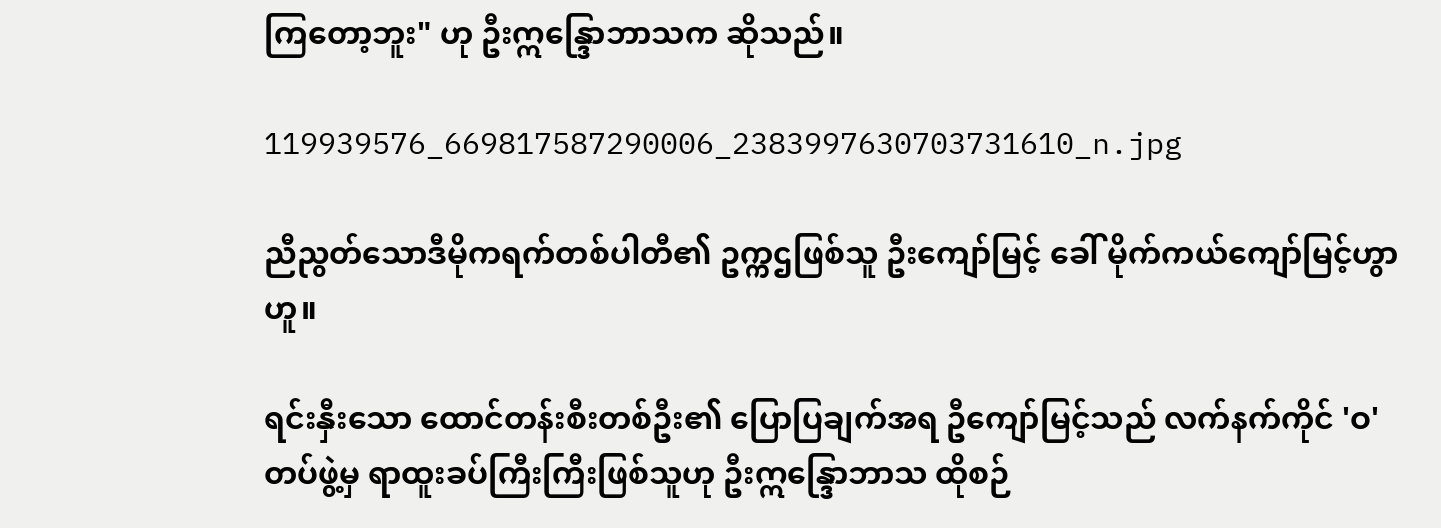ကြတော့ဘူး" ဟု ဦးဣန္ဒြောဘာသက ဆိုသည်။

119939576_669817587290006_2383997630703731610_n.jpg

ညီညွတ်သောဒီမိုကရက်တစ်ပါတီ၏ ဥက္ကဌဖြစ်သူ ဦးကျော်မြင့် ခေါ် မိုက်ကယ်ကျော်မြင့်ဟွာဟူ။

ရင်းနှီးသော ထောင်တန်းစီးတစ်ဦး၏ ပြောပြချက်အရ ဦကျော်မြင့်သည် လက်နက်ကိုင် 'ဝ' တပ်ဖွဲ့မှ ရာထူးခပ်ကြီးကြီးဖြစ်သူဟု ဦးဣန္ဒြောဘာသ ထိုစဉ်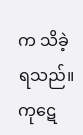က သိခဲ့ရသည်။ ကုဋေ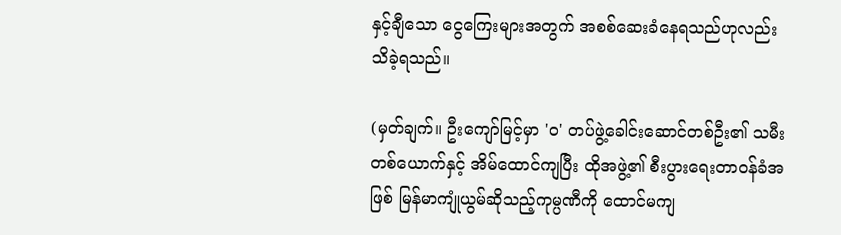နှင့်ချီသော ငွေကြေးများအတွက် အစစ်ဆေးခံနေရသည်ဟုလည်း သိခဲ့ရသည်။

(မှတ်ချက်။ ဦးကျော်မြင့်မှာ 'ဝ' တပ်ဖွဲ့ခေါင်းဆောင်တစ်ဦး၏ သမီးတစ်ယောက်နှင့် အိမ်ထောင်ကျပြီး ထိုအဖွဲ့၏ စီးပွားရေးတာဝန်ခံအဖြစ် မြန်မာကျုံယွမ်ဆိုသည့်ကုမ္ပဏီကို ထောင်မကျ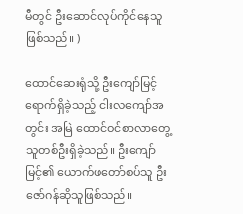မီတွင် ဦးဆောင်လုပ်ကိုင်နေသူဖြစ်သည်။ )

ထောင်ဆေးရုံသို့ ဦးကျော်မြင့်ရောက်ရှိခဲ့သည့် ငါးလကျော်အတွင်း အမြဲ ထောင်ဝင်စာလာတွေ့သူတစ်ဦးရှိခဲ့သည်။ ဦးကျော်မြင့်၏ ယောက်ဖတော်စပ်သူ ဦးဇော်ဂန်ဆိုသူဖြစ်သည်။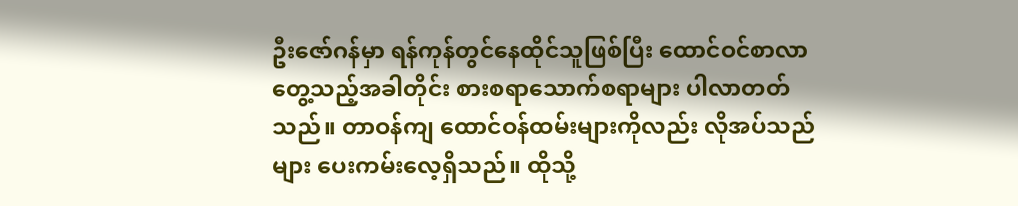ဦးဇော်ဂန်မှာ ရန်ကုန်တွင်‌နေထိုင်သူဖြစ်ပြီး ထောင်ဝင်စာလာတွေ့သည့်အခါတိုင်း စားစရာသောက်စရာများ ပါလာတတ်သည်။ တာဝန်ကျ ထောင်ဝန်ထမ်းများကိုလည်း လိုအပ်သည်များ ပေးကမ်းလေ့ရှိသည်။ ထိုသို့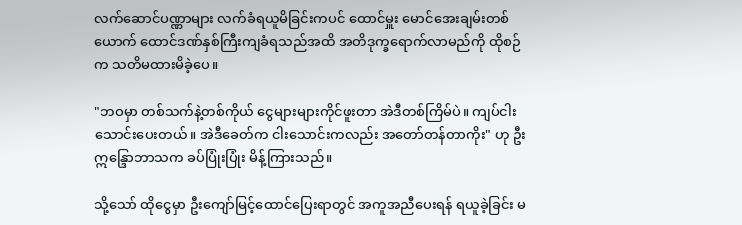လက်ဆောင်ပဏ္ဏာများ လက်ခံရယူမိခြင်းကပင် ထောင်မှူး မောင်အေးချမ်းတစ်ယောက် ထောင်ဒဏ်နှစ်ကြီးကျခံရသည်အထိ အတိဒုက္ခရောက်လာမည်ကို ထိုစဉ်က သတိမထားမိခဲ့ပေ။

"ဘဝမှာ တစ်သက်နဲ့တစ်ကိုယ် ငွေများများကိုင်ဖူးတာ အဲဒီတစ်ကြိမ်ပဲ။ ကျပ်ငါးသောင်းပေးတယ်။ အဲဒီခေတ်က ငါးသောင်းကလည်း အတော်တန်တာကိုး" ဟု ဦးဣန္ဒြောဘာသက ခပ်ပြုံးပြုံး မိန့်ကြားသည်။

သို့သော် ထိုငွေမှာ ဦးကျော်မြင့်ထောင်ပြေးရာတွင် အကူအညီပေးရန် ရယူခဲ့ခြင်း မ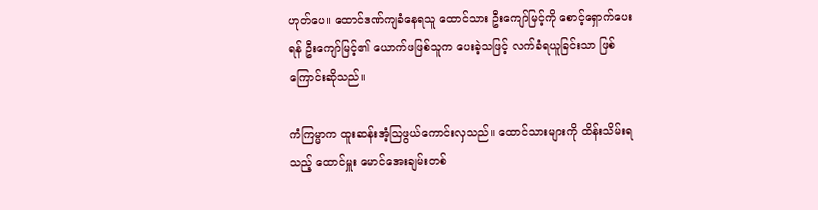ဟုတ်ပေ။ ထောင်ဒဏ်ကျခံနေရသူ ထောင်သား ဦးကျော်မြင့်ကို စောင့်ရှောက်ပေးရန် ဦးကျော်မြင့်၏ ယောက်ဖဖြစ်သူက ပေးခဲ့သဖြင့် လက်ခံရယူခြင်းသာ ဖြစ်ကြောင်းဆိုသည်။

ကံကြမ္မာက ထူးဆန်းအံ့ဩဖွယ်ကောင်းလှသည်။ ထောင်သားများကို ထိန်းသိမ်းရသည့် ထောင်မှူး မောင်အေးချမ်းတစ်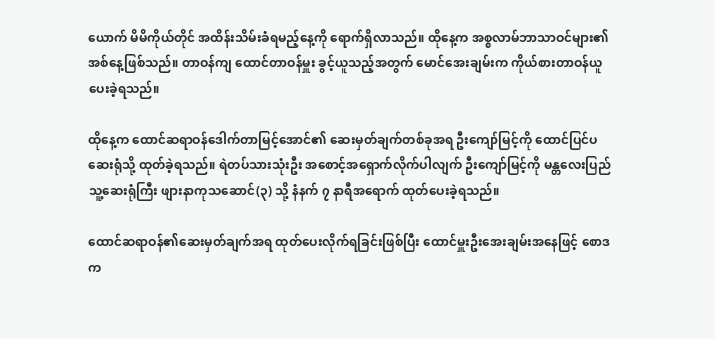ယောက် မိမိကိုယ်တိုင် အထိန်းသိမ်းခံရမည့်နေ့ကို ရောက်ရှိလာသည်။ ထိုနေ့က အစ္စလာမ်ဘာသာဝင်များ၏ အစ်နေ့ဖြစ်သည်။ တာဝန်ကျ ထောင်တာဝန်မှူး ခွင့်ယူသည့်အတွက် မောင်အေးချမ်းက ကိုယ်စားတာဝန်ယူပေးခဲ့ရသည်။

ထိုနေ့က ထောင်ဆရာဝန်ဒေါက်တာမြင့်အောင်၏ ဆေးမှတ်ချက်တစ်ခုအရ ဦးကျော်မြင့်ကို ထောင်ပြင်ပဆေးရုံသို့ ထုတ်ခဲ့ရသည်။ ရဲတပ်သားသုံးဦး အစောင့်အရှောက်လိုက်ပါလျက် ဦးကျော်မြင့်ကို မန္တလေးပြည်သူ့ဆေးရုံကြီး ဖျားနာကုသဆောင်(၃) သို့ နံနက် ၇ နာရီအရောက် ထုတ်ပေးခဲ့ရသည်။

ထောင်ဆရာဝန်၏ဆေးမှတ်ချက်အရ ထုတ်ပေးလိုက်ရခြင်းဖြစ်ပြီး ထောင်မှူးဦးအေးချမ်းအနေဖြင့် စောဒက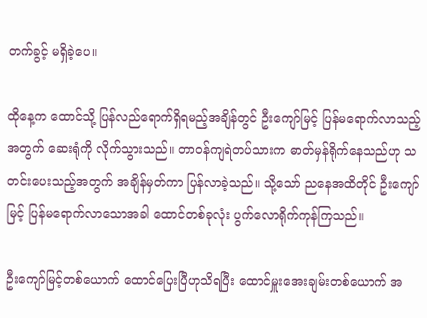တက်ခွင့် မရှိခဲ့ပေ။

ထိုနေ့က ထောင်သို့ ပြန်လည်ရောက်ရှိရမည့်အချိန်တွင် ဦးကျော်မြင့် ပြန်မရောက်လာသည့်အတွက် ဆေးရုံကို လိုက်သွားသည်။ တာဝန်ကျရဲတပ်သားက ဓာတ်မှန်ရိုက်နေသည်ဟု သတင်းပေးသည့်အတွက် အချိန်မှတ်ကာ ပြန်လာခဲ့သည်။ သို့သော် ညနေအထိတိုင် ဦးကျော်မြင့် ပြန်မရောက်လာသောအခါ ထောင်တစ်ခုလုံး ပွက်လောရိုက်ကုန်ကြသည်။

ဦးကျော်မြင့်တစ်ယောက် ထောင်ပြေးပြီဟုသိရပြီး ထောင်မှူးအေးချမ်းတစ်ယောက် အ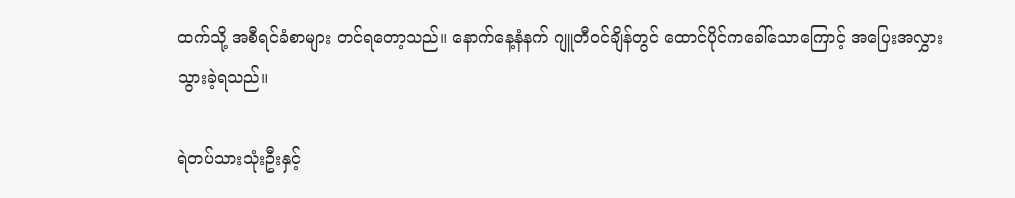ထက်သို့ အစီရင်ခံစာများ တင်ရတော့သည်။ နောက်နေ့နံနက် ဂျူတီဝင်ချိန်တွင် ထောင်ပိုင်ကခေါ်သောကြောင့် အပြေးအလွှားသွားခဲ့ရသည်။

ရဲတပ်သားသုံးဦးနှင့်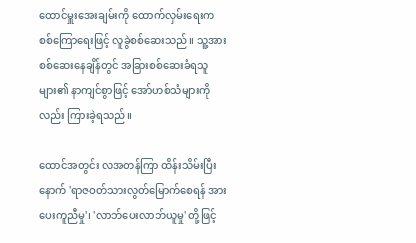ထောင်မှူးအေးချမ်းကို ထောက်လှမ်းရေးက စစ်ကြောရေးဖြင့် လူခွဲစစ်ဆေးသည်။ သူ့အားစစ်ဆေးနေချိန်တွင် အခြားစစ်ဆေးခံရသူများ၏ နာကျင်စွာဖြင့် အော်ဟစ်သံများကိုလည်း ကြားခဲ့ရသည်။

ထောင်အတွင်း လအတန်ကြာ ထိန်းသိမ်းပြီးနောက် 'ရာဇဝတ်သားလွတ်မြောက်စေရန် အားပေးကူညီမှု'၊ 'လာဘ်ပေးလာဘ်ယူမှု' တို့ဖြင့်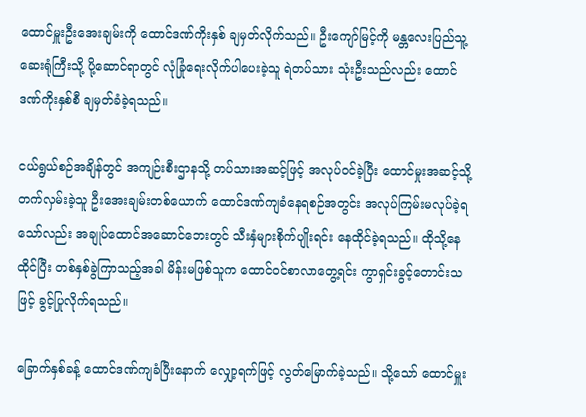ထောင်မှူးဦးအေးချမ်းကို ထောင်ဒဏ်ကိုးနှစ် ချမှတ်လိုက်သည်။ ဦးကျော်မြင့်ကို မန္တလေးပြည်သူ့ဆေးရုံကြီးသို့ ပို့ဆောင်ရာတွင် လုံခြုံရေးလိုက်ပါပေးခဲ့သူ ရဲတပ်သား သုံးဦးသည်လည်း ထောင်ဒဏ်ကိုးနှစ်စီ ချမှတ်ခံခဲ့ရသည်။

ငယ်ရွယ်စဉ်အချိန်တွင် အကျဉ်းစီးဌာနသို့ တပ်သားအဆင့်ဖြင့် အလုပ်ဝင်ခဲ့ပြီး ထောင်မှုးအဆင့်သို့ တက်လှမ်းခဲ့သူ ဦးအေးချမ်းတစ်ယောက် ထောင်ဒဏ်ကျခံနေရစဉ်အတွင်း အလုပ်ကြမ်းမလုပ်ခဲ့ရသော်လည်း အချုပ်ထောင်အဆောင်ဘေးတွင် သီးနှံများစိုက်ပျိုးရင်း နေထိုင်ခဲ့ရသည်။ ထိုသို့နေထိုင်ပြီး တစ်နှစ်ခွဲကြာသည့်အခါ မိန်းမဖြစ်သူက ထောင်ဝင်စာလာတွေ့ရင်း ကွာရှင်းခွင့်တောင်းသဖြင့် ခွင့်ပြုလိုက်ရသည်။

ခြောက်နှစ်ခန့် ထောင်ဒဏ်ကျခံပြီးနောက် လျှော့ရက်ဖြင့် လွတ်မြောက်ခဲ့သည်။ သို့သော် ထောင်မှူး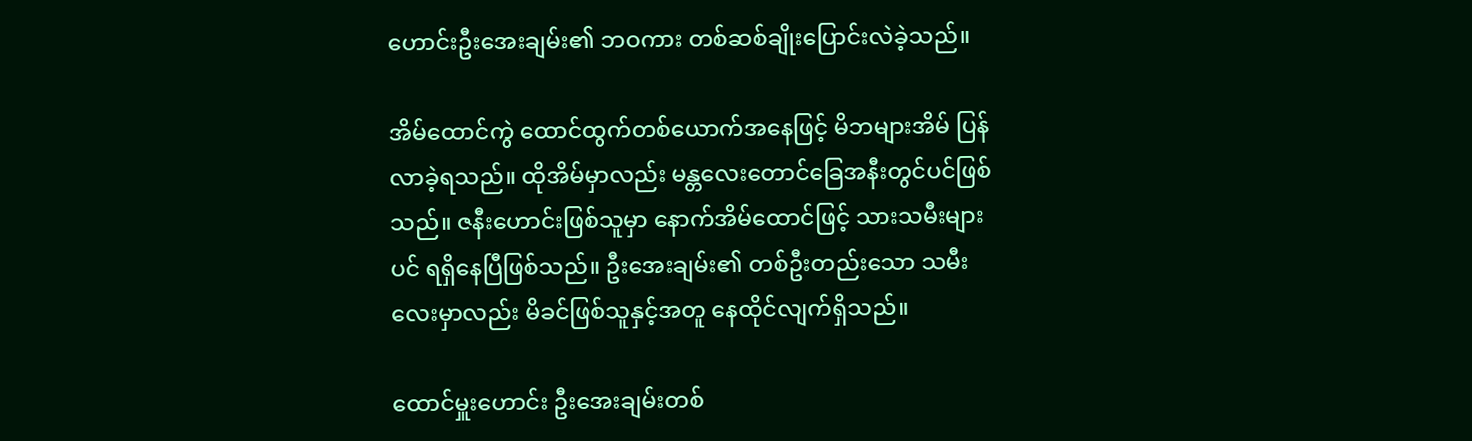ဟောင်းဦးအေးချမ်း၏ ဘဝကား တစ်ဆစ်ချိုးပြောင်းလဲခဲ့သည်။

အိမ်ထောင်ကွဲ ထောင်ထွက်တစ်ယောက်အနေဖြင့် မိဘများအိမ် ပြန်လာခဲ့ရသည်။ ထိုအိမ်မှာလည်း မန္တလေးတောင်ခြေအနီးတွင်ပင်ဖြစ်သည်။ ဇနီးဟောင်းဖြစ်သူမှာ နောက်အိမ်ထောင်ဖြင့် သားသမီးများပင် ရရှိနေပြီဖြစ်သည်။ ဦးအေးချမ်း၏ တစ်ဦးတည်းသော သမီးလေးမှာလည်း မိခင်ဖြစ်သူနှင့်အတူ နေထိုင်လျက်ရှိသည်။

ထောင်မှူးဟောင်း ဦးအေးချမ်းတစ်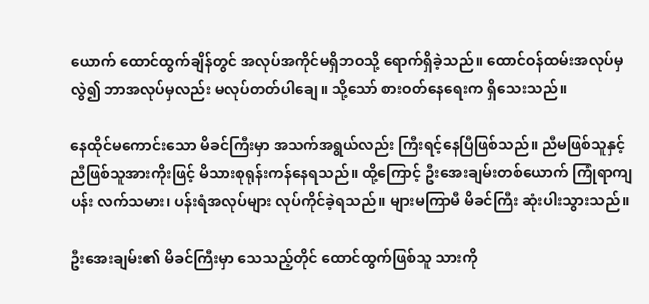ယောက် ထောင်ထွက်ချိန်တွင် အလုပ်အကိုင်မရှိဘဝသို့ ရောက်ရှိခဲ့သည်။ ထောင်ဝန်ထမ်းအလုပ်မှလွဲ၍ ဘာအလုပ်မှလည်း မလုပ်တတ်ပါချေ။ သို့သော် စားဝတ်နေရေးက ရှိသေးသည်။

နေထိုင်မကောင်းသော မိခင်ကြီးမှာ အသက်အရွယ်လည်း ကြီးရင့်နေပြီဖြစ်သည်။ ညီမဖြစ်သူနှင့် ညီဖြစ်သူအားကိုးဖြင့် မိသားစုရုန်းကန်နေရသည်။ ထို့ကြောင့် ဦးအေးချမ်းတစ်ယောက် ကြုံရာကျပန်း လက်သမား၊ ပန်းရံအလုပ်များ လုပ်ကိုင်ခဲ့ရသည်။ များမကြာမီ မိခင်ကြီး ဆုံးပါးသွားသည်။

ဦးအေးချမ်း၏ မိခင်ကြီးမှာ သေသည့်တိုင် ထောင်ထွက်ဖြစ်သူ သားကို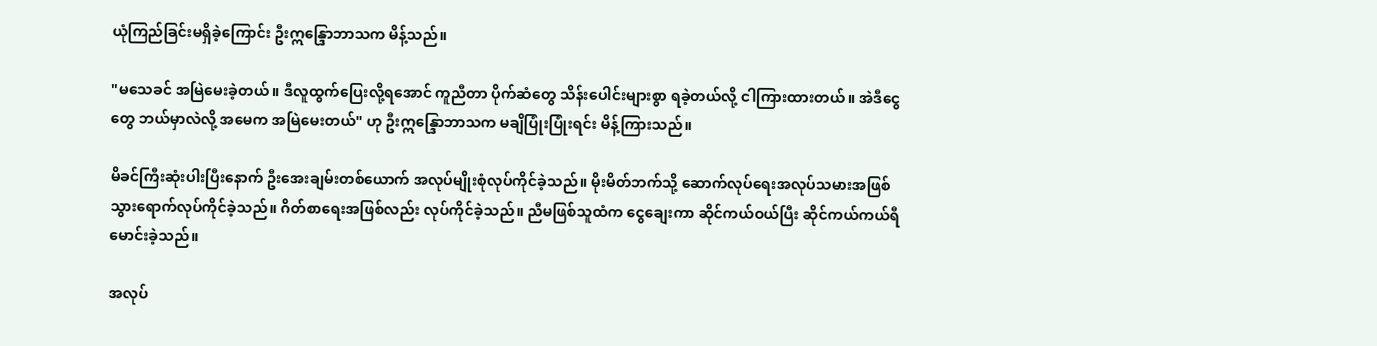ယုံကြည်ခြင်းမရှိခဲ့ကြောင်း ဦးဣန္ဒြောဘာသက မိန့်သည်။

"မသေခင် အမြဲမေးခဲ့တယ်။ ဒီလူထွက်ပြေးလို့ရအောင် ကူညီတာ ပိုက်ဆံတွေ သိန်းပေါင်းများစွာ ရခဲ့တယ်လို့ ငါကြားထားတယ်။ အဲဒီငွေတွေ ဘယ်မှာလဲလို့ အမေက အမြဲမေးတယ်" ဟု ဦးဣန္ဒြောဘာသက မချိပြုံးပြုံးရင်း မိန့်ကြားသည်။

မိခင်ကြီးဆုံးပါးပြီးနောက် ဦးအေးချမ်းတစ်ယောက် အလုပ်မျိုးစုံလုပ်ကိုင်ခဲ့သည်။ မိုးမိတ်ဘက်သို့ ဆောက်လုပ်ရေးအလုပ်သမားအဖြစ် သွားရောက်လုပ်ကိုင်ခဲ့သည်။ ဂိတ်စာရေးအဖြစ်လည်း လုပ်ကိုင်ခဲ့သည်။ ညီမဖြစ်သူထံက ငွေချေးကာ ဆိုင်ကယ်ဝယ်ပြီး ဆိုင်ကယ်ကယ်ရီမောင်းခဲ့သည်။

အလုပ်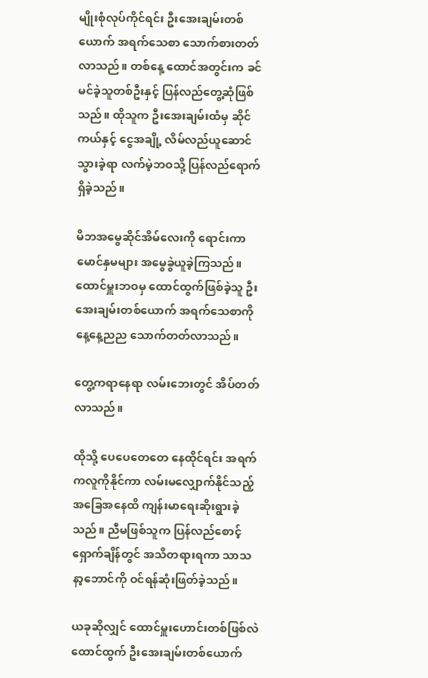မျိုးစုံလုပ်ကိုင်ရင်း ဦးအေးချမ်းတစ်ယောက် အရက်သေစာ သောက်စားတတ်လာသည်။ တစ်နေ့ ထောင်အတွင်းက ခင်မင်ခဲ့သူတစ်ဦးနှင့် ပြန်လည်တွေ့ဆုံဖြစ်သည်။ ထိုသူက ဦးအေးချမ်းထံမှ ဆိုင်ကယ်နှင့် ငွေအချို့ လိမ်လည်ယူဆောင်သွားခဲ့ရာ လက်မဲ့ဘဝသို့ ပြန်လည်ရောက်ရှိခဲ့သည်။

မိဘအမွေဆိုင်အိမ်လေးကို ရောင်းကာ မောင်နှမများ အမွေခွဲယူခဲ့ကြသည်။ ထောင်မှူးဘဝမှ ထောင်ထွက်ဖြစ်ခဲ့သူ ဦးအေးချမ်းတစ်ယောက် အရက်သေစာကို နေ့နေ့ညည သောက်တတ်လာသည်။

တွေ့ကရာနေရာ လမ်းဘေးတွင် အိပ်တတ်လာသည်။

ထိုသို့ ပေပေတေတေ နေထိုင်ရင်း အရက်ကလူကိုနိုင်ကာ လမ်းမလျှောက်နိုင်သည့် အခြေအနေထိ ကျန်းမာရေးဆိုးရွားခဲ့သည်။ ညီမဖြစ်သူက ပြန်လည်စောင့်ရှောက်ချိန်တွင် အသိတရားရကာ သာသနာ့ဘောင်ကို ဝင်ရန်ဆုံးဖြတ်ခဲ့သည်။

ယခုဆိုလျှင် ထောင်မှူးဟောင်းတစ်ဖြစ်လဲ ထောင်ထွက် ဦးအေးချမ်းတစ်ယောက်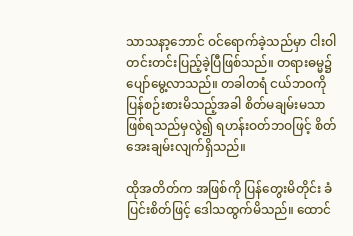သာသနာ့ဘောင် ဝင်ရောက်ခဲ့သည်မှာ ငါးဝါတင်းတင်းပြည့်ခဲ့ပြီဖြစ်သည်။ တရားဓမ္မ၌ ပျော်မွေ့လာသည်။ တခါတရံ ငယ်ဘဝကို ပြန်စဉ်းစားမိသည့်အခါ စိတ်မချမ်းမသာဖြစ်ရသည်မှလွဲ၍ ရဟန်းဝတ်ဘဝဖြင့် စိတ်အေးချမ်းလျက်ရှိသည်။

ထိုအတိတ်က အဖြစ်ကို ပြန်တွေးမိတိုင်း ခံပြင်းစိတ်ဖြင့် ဒေါသထွက်မိသည်။ ထောင်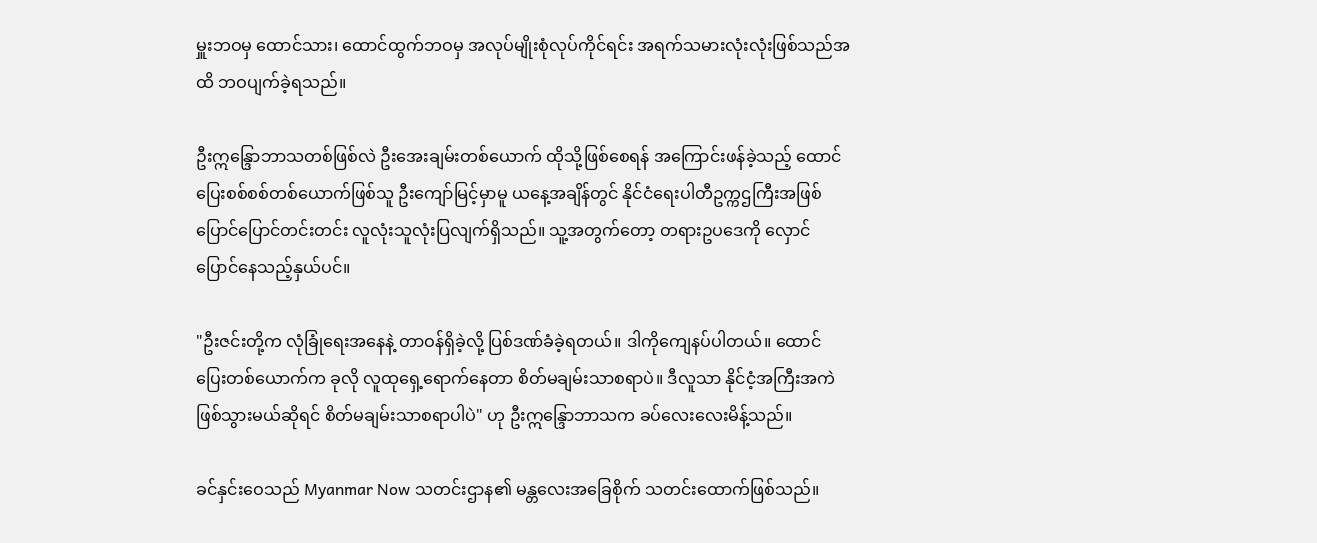မှူးဘဝမှ ထောင်သား၊ ထောင်ထွက်ဘဝမှ အလုပ်မျိုးစုံလုပ်ကိုင်ရင်း အရက်သမားလုံးလုံးဖြစ်သည်အထိ ဘဝပျက်ခဲ့ရသည်။

ဦးဣန္ဒြောဘာသတစ်ဖြစ်လဲ ဦးအေးချမ်းတစ်ယောက် ထိုသို့ဖြစ်စေရန် အကြောင်းဖန်ခဲ့သည့် ထောင်ပြေးစစ်စစ်တစ်ယောက်ဖြစ်သူ ဦးကျော်မြင့်မှာမူ ယနေ့အချိန်တွင် နိုင်ငံရေးပါတီဥက္ကဌကြီးအဖြစ် ပြောင်ပြောင်တင်းတင်း လူလုံးသူလုံးပြလျက်ရှိသည်။ သူ့အတွက်တော့ တရားဥပဒေကို လှောင်ပြောင်နေသည့်နှယ်ပင်။

"ဦးဇင်းတို့က လုံခြုံရေးအနေနဲ့ တာဝန်ရှိခဲ့လို့ ပြစ်ဒဏ်ခံခဲ့ရတယ်။ ဒါကိုကျေနပ်ပါတယ်။ ထောင်ပြေးတစ်ယောက်က ခုလို လူထုရှေ့ရောက်နေတာ စိတ်မချမ်းသာစရာပဲ။ ဒီလူသာ နိုင်ငံ့အကြီးအကဲဖြစ်သွားမယ်ဆိုရင် စိတ်မချမ်းသာစရာပါပဲ" ဟု ဦးဣန္ဒြောဘာသက ခပ်လေးလေးမိန့်သည်။

ခင်နှင်းဝေသည် Myanmar Now သတင်းဌာန၏ မန္တလေးအခြေစိုက် သတင်းထောက်ဖြစ်သည်။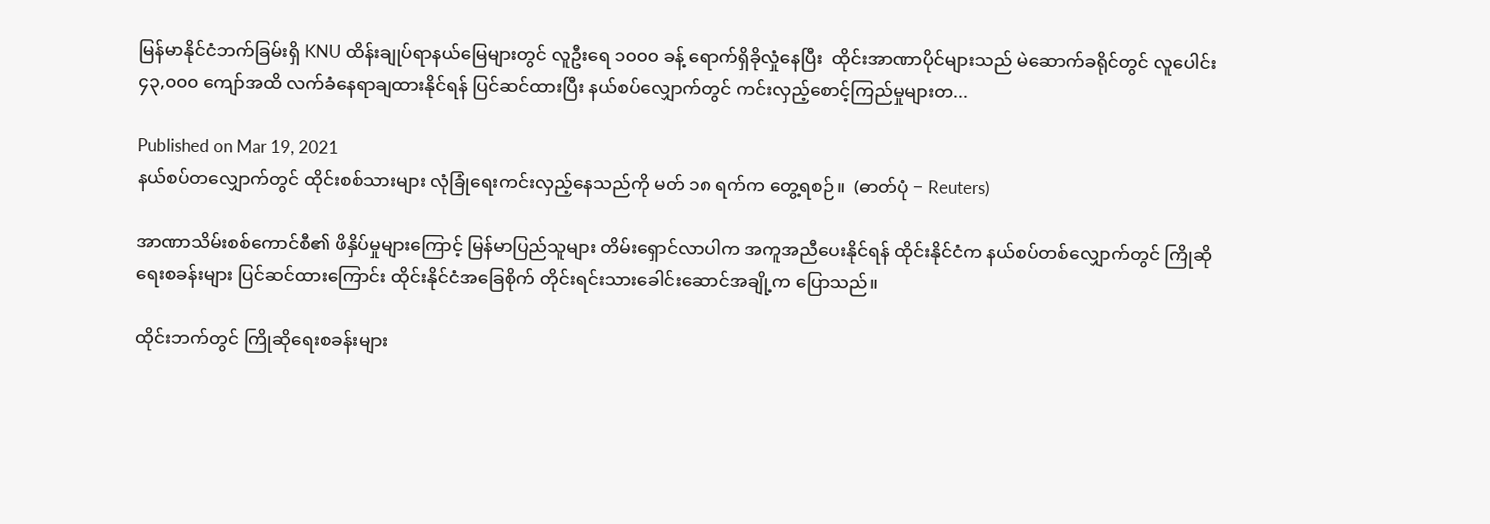မြန်မာနိုင်ငံဘက်ခြမ်းရှိ KNU ထိန်းချုပ်ရာနယ်မြေများတွင် လူဦးရေ ၁၀၀၀ ခန့် ရောက်ရှိခိုလှုံနေပြီး  ထိုင်းအာဏာပိုင်များသည် မဲဆောက်ခရိုင်တွင် လူပေါင်း ၄၃,၀၀၀ ကျော်အထိ လက်ခံနေရာချထားနိုင်ရန် ပြင်ဆင်ထားပြီး နယ်စပ်လျှောက်တွင် ကင်းလှည့်စောင့်ကြည်မှုများတ...

Published on Mar 19, 2021
နယ်စပ်တလျှောက်တွင် ထိုင်းစစ်သားများ လုံခြုံရေးကင်းလှည့်နေသည်ကို မတ် ၁၈ ရက်က တွေ့ရစဉ်။  (ဓာတ်ပုံ − Reuters)

အာဏာသိမ်းစစ်ကောင်စီ၏ ဖိနှိပ်မှုများကြောင့် မြန်မာပြည်သူများ တိမ်းရှောင်လာပါက အကူအညီပေးနိုင်ရန် ထိုင်းနိုင်ငံက နယ်စပ်တစ်လျှောက်တွင် ကြိုဆိုရေးစခန်းများ ပြင်ဆင်ထားကြောင်း ထိုင်းနိုင်ငံအခြေစိုက် တိုင်းရင်းသားခေါင်းဆောင်အချို့က ပြောသည်။

ထိုင်းဘက်တွင် ကြိုဆိုရေးစခန်းများ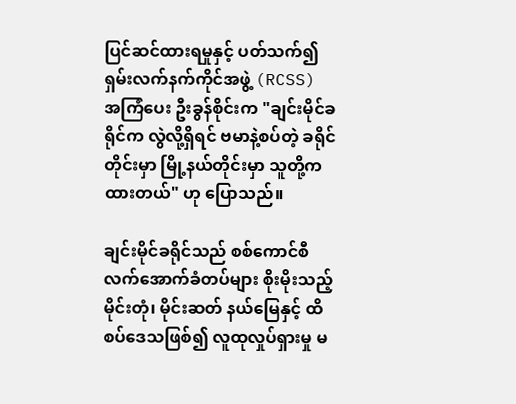ပြင်ဆင်ထားရမှုနှင့် ပတ်သက်၍ ရှမ်းလက်နက်ကိုင်အဖွဲ့ (RCSS) အကြံပေး ဦးခွန်စိုင်းက "ချင်းမိုင်ခရိုင်က လွဲလို့ရှိရင် ဗမာနဲ့စပ်တဲ့ ခရိုင်တိုင်းမှာ မြို့နယ်တိုင်းမှာ သူတို့က ထားတယ်" ဟု ပြောသည်။

ချင်းမိုင်ခရိုင်သည် စစ်ကောင်စီ လက်အောက်ခံတပ်များ စိုးမိုးသည့် မိုင်းတုံ၊ မိုင်းဆတ် နယ်မြေနှင့် ထိစပ်ဒေသဖြစ်၍ လူထုလှုပ်ရှားမှု မ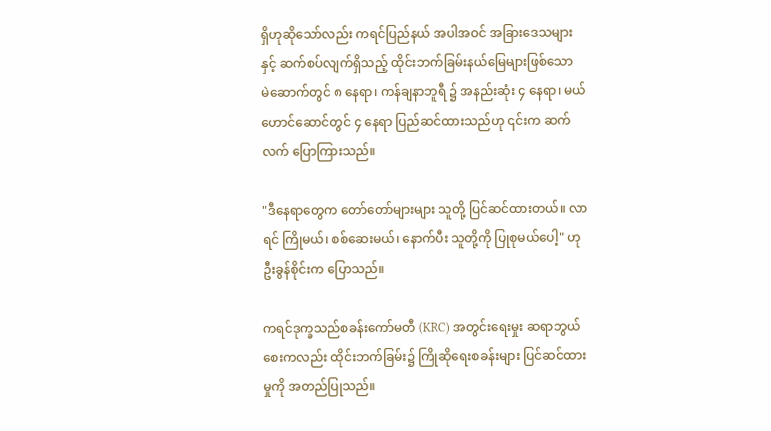ရှိဟုဆိုသော်လည်း ကရင်ပြည်နယ် အပါအဝင် အခြားဒေသများနှင့် ဆက်စပ်လျက်ရှိသည့် ထိုင်းဘက်ခြမ်းနယ်မြေများဖြစ်သော မဲ‌ဆောက်တွင် ၈ နေရာ၊ ကန်ချနာဘူရီ ၌ အနည်းဆုံး ၄ နေရာ၊ မယ်ဟောင်ဆောင်တွင် ၄ နေရာ ပြည်ဆင်ထားသည်ဟု ၎င်းက ဆက်လက် ပြောကြားသည်။

"ဒီနေရာတွေက တော်တော်များများ သူတို့ ပြင်ဆင်ထားတယ်။ လာရင် ကြိုမယ်၊ စစ်ဆေးမယ်၊ နောက်ပီး သူတို့ကို ပြုစုမယ်ပေါ့" ဟု ဦးခွန်စိုင်းက ပြောသည်။

ကရင်ဒုက္ခသည်စခန်းကော်မတီ (KRC) အတွင်းရေးမှုး ဆရာဘွယ်စေးကလည်း ထိုင်းဘက်ခြမ်း၌ ကြိုဆိုရေးစခန်းများ ပြင်ဆင်ထားမှုကို အတည်ပြုသည်။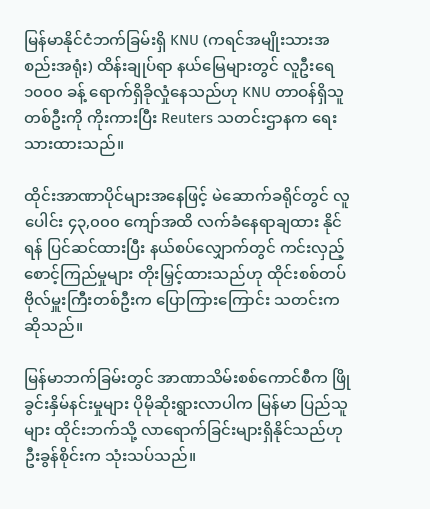မြန်မာနိုင်ငံဘက်ခြမ်းရှိ KNU (ကရင်အမျိုးသားအစည်းအရုံး) ထိန်းချုပ်ရာ နယ်မြေများတွင် လူဦးရေ ၁၀၀၀ ခန့် ရောက်ရှိခိုလှုံနေသည်ဟု KNU တာဝန်ရှိသူတစ်ဦးကို ကိုးကားပြီး Reuters သတင်းဌာနက ရေးသားထားသည်။

ထိုင်းအာဏာပိုင်များအနေဖြင့် မဲဆောက်ခရိုင်တွင် လူပေါင်း ၄၃,၀၀၀ ကျော်အထိ လက်ခံနေရာချထား နိုင်ရန် ပြင်ဆင်ထားပြီး နယ်စပ်လျှောက်တွင် ကင်းလှည့်စောင့်ကြည်မှုများ တိုးမြှင့်ထားသည်ဟု ထိုင်းစစ်တပ်ဗိုလ်မှူးကြီးတစ်ဦးက ပြောကြားကြောင်း သတင်းက ဆိုသည်။

မြန်မာဘက်ခြမ်းတွင် အာဏာသိမ်းစစ်ကောင်စီက ဖြိုခွင်းနှိမ်နင်းမှုများ ပိုမိုဆိုးရွားလာပါက မြန်မာ ပြည်သူများ ထိုင်းဘက်သို့ လာရောက်ခြင်းများရှိနိုင်သည်ဟု ဦးခွန်စိုင်းက သုံးသပ်သည်။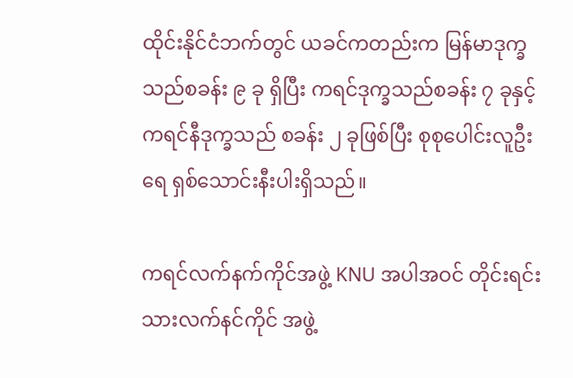ထိုင်းနိုင်ငံဘက်တွင် ယခင်ကတည်းက မြန်မာဒုက္ခသည်စခန်း ၉ ခု ရှိပြီး ကရင်ဒုက္ခသည်စခန်း ၇ ခုနှင့် ကရင်နီဒုက္ခသည် စခန်း ၂ ခုဖြစ်ပြီး စုစုပေါင်းလူဦးရေ ရှစ်သောင်းနီးပါးရှိသည်။

ကရင်လက်နက်ကိုင်အဖွဲ့ KNU အပါအဝင် တိုင်းရင်းသားလက်နင်ကိုင် အဖွဲ့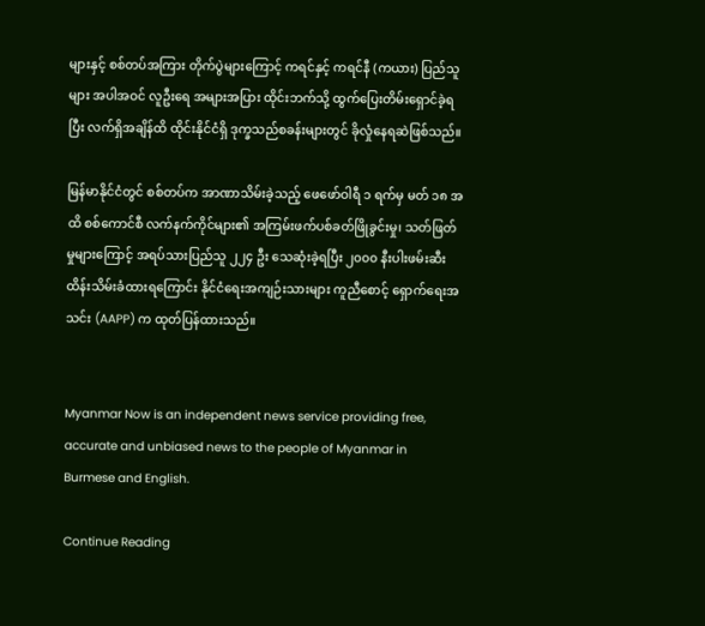များနှင့် စစ်တပ်အကြား တိုက်ပွဲများကြောင့် ကရင်နှင့် ကရင်နီ (ကယား) ပြည်သူများ အပါအဝင် လူဦးရေ အများအပြား ထိုင်းဘက်သို့ ထွက်ပြေးတိမ်းရှောင်ခဲ့ရပြီး လက်ရှိအချိန်ထိ ထိုင်းနိုင်ငံရှိ ဒုက္ခသည်စခန်းများတွင် ခိုလှုံနေရဆဲဖြစ်သည်။

မြန်မာနိုင်ငံတွင် စစ်တပ်က အာဏာသိမ်းခဲ့သည့် ဖေဖော်ဝါရီ ၁ ရက်မှ မတ် ၁၈ အထိ စစ်ကောင်စီ လက်နက်ကိုင်များ၏ အကြမ်းဖက်ပစ်ခတ်ဖြိုခွင်းမှု၊ သတ်ဖြတ်မှုများကြောင့် အရပ်သားပြည်သူ ၂၂၄ ဦး သေဆုံးခဲ့ရပြီး ၂၀၀၀ နီးပါးဖမ်းဆီးထိန်းသိမ်းခံထားရကြောင်း နိုင်ငံရေးအကျဉ်းသားများ ကူညီစောင့် ရှောက်ရေးအသင်း (AAPP) က ထုတ်ပြန်ထားသည်။


Myanmar Now is an independent news service providing free, accurate and unbiased news to the people of Myanmar in Burmese and English.

Continue Reading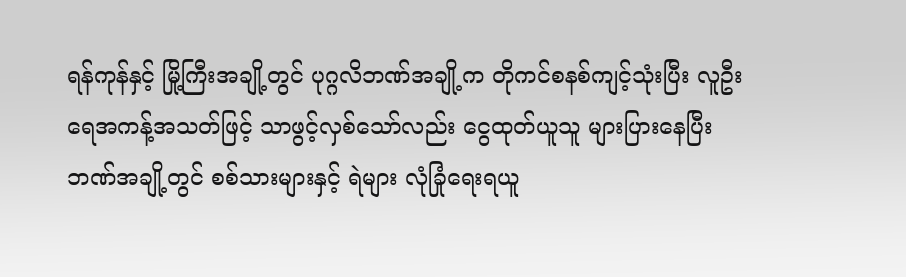ရန်ကုန်နှင့် မြို့ကြီးအချို့တွင် ပုဂ္ဂလိဘဏ်အချို့က တိုကင်စနစ်ကျင့်သုံးပြီး လူဦးရေအကန့်အသတ်ဖြင့် သာဖွင့်လှစ်သော်လည်း ငွေထုတ်ယူသူ များပြားနေပြီး ဘဏ်အချို့တွင် စစ်သားများနှင့် ရဲများ လုံခြုံရေးရယူ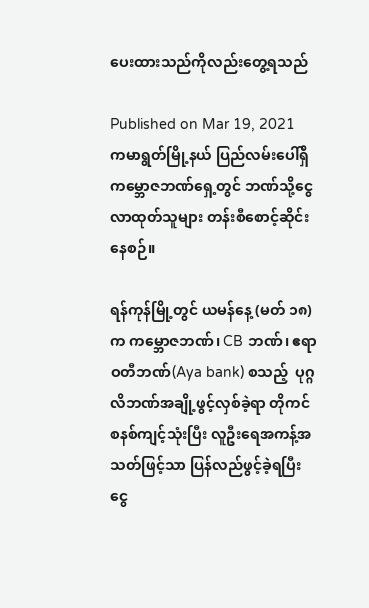ပေးထားသည်ကိုလည်းတွေ့ရသည်

Published on Mar 19, 2021
ကမာရွတ်မြို့နယ် ပြည်လမ်းပေါ်ရှိ ကမ္ဘောဇဘဏ်ရှေ့တွင် ဘဏ်သို့ငွေလာထုတ်သူများ တန်းစီစောင့်ဆိုင်းနေစဉ်။

ရန်ကုန်မြို့တွင် ယမန်နေ့ (မတ် ၁၈) က ကမ္ဘောဇဘဏ်၊ CB ဘဏ်၊ ဧရာဝတီဘဏ်(Aya bank) စသည့်  ပုဂ္ဂလိဘဏ်အချို့ဖွင့်လှစ်ခဲ့ရာ တိုကင်စနစ်ကျင့်သုံးပြီး လူဦးရေအကန့်အသတ်ဖြင့်သာ ပြန်လည်ဖွင့်ခဲ့ရပြီး ငွေ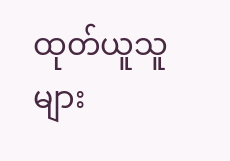ထုတ်ယူသူ များ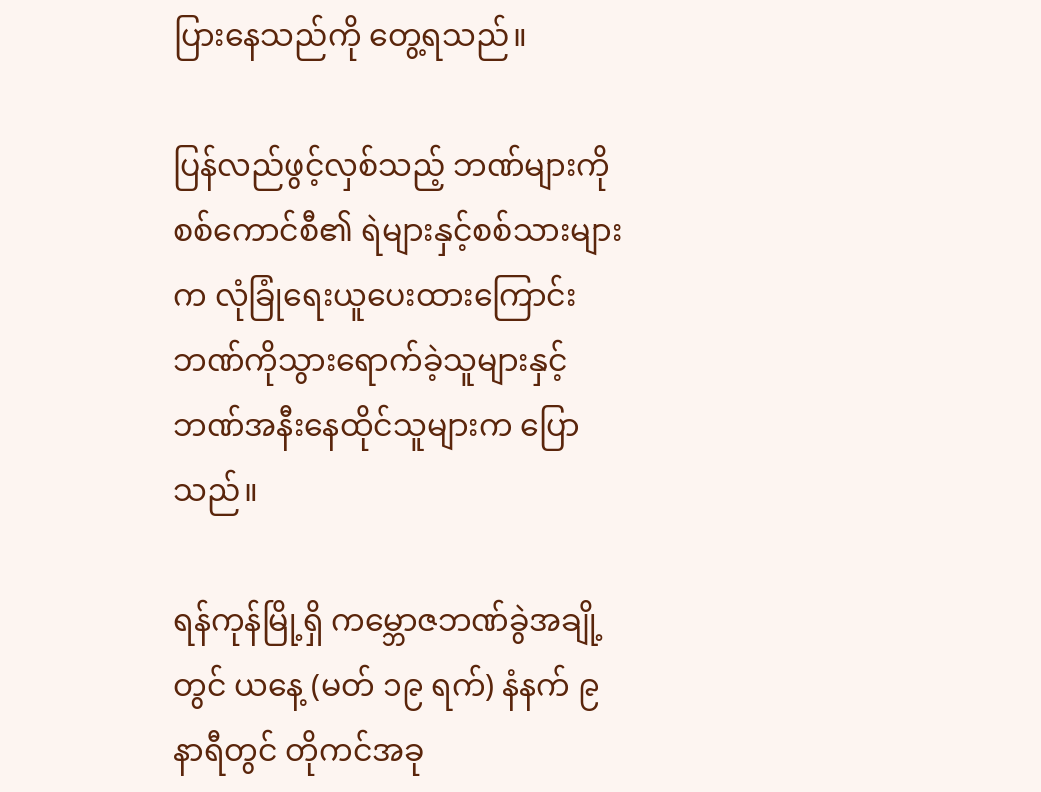ပြားနေသည်ကို တွေ့ရသည်။

ပြန်လည်ဖွင့်လှစ်သည့် ဘဏ်များကို စစ်ကောင်စီ၏ ရဲများနှင့်စစ်သားများက လုံခြုံရေးယူပေးထားကြောင်း ဘဏ်ကိုသွားရောက်ခဲ့သူများနှင့် ဘဏ်အနီးနေထိုင်သူများက ပြောသည်။

ရန်ကုန်မြို့ရှိ ကမ္ဘောဇဘဏ်ခွဲအချို့ တွင် ယနေ့ (မတ် ၁၉ ရက်) နံနက် ၉ နာရီတွင် တိုကင်အခု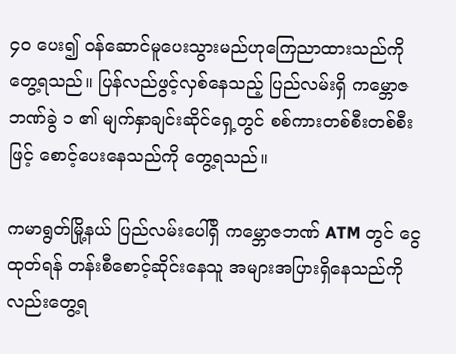၄၀ ပေး၍ ဝန်ဆောင်မူပေးသွားမည်ဟုကြေညာထားသည်ကို တွေ့ရသည်။ ပြန်လည်ဖွင့်လှစ်နေသည့် ပြည်လမ်းရှိ ကမ္ဘောဇဘဏ်ခွဲ ၁ ၏ မျက်နှာချင်းဆိုင်ရှေ့တွင် စစ်ကားတစ်စီးတစ်စီးဖြင့် စောင့်ပေးနေသည်ကို တွေ့ရသည်။

ကမာရွတ်မြို့နယ် ပြည်လမ်းပေါ်ရှိ ကမ္ဘောဇဘဏ် ATM တွင် ငွေထုတ်ရန် တန်းစီစောင့်ဆိုင်းနေသူ အများအပြားရှိနေသည်ကိုလည်းတွေ့ရ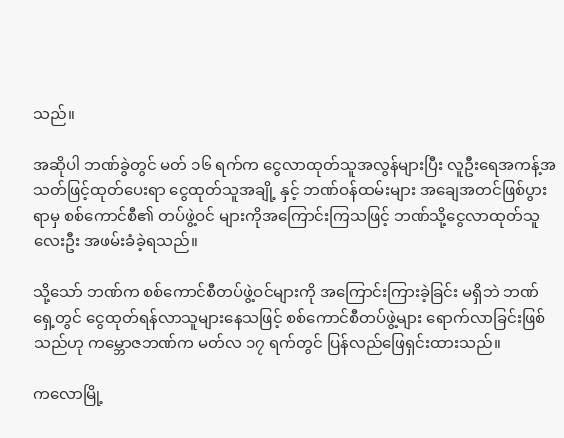သည်။

အဆိုပါ ဘဏ်ခွဲတွင် မတ် ၁၆ ရက်က ငွေလာထုတ်သူအလွန်များပြီး လူဦးရေအကန့်အသတ်ဖြင့်ထုတ်ပေးရာ ငွေထုတ်သူအချို့ နှင့် ဘဏ်ဝန်ထမ်းများ အချေအတင်ဖြစ်ပွားရာမှ စစ်ကောင်စီ၏ တပ်ဖွဲ့ဝင် များကိုအကြောင်းကြသဖြင့် ဘဏ်သို့ငွေလာထုတ်သူလေးဦး အဖမ်းခံခဲ့ရသည်။

သို့သော် ဘဏ်က စစ်ကောင်စီတပ်ဖွဲ့ဝင်များကို အကြောင်းကြားခဲ့ခြင်း မရှိဘဲ ဘဏ်ရှေ့တွင် ငွေထုတ်ရန်လာသူများနေသဖြင့် စစ်ကောင်စီတပ်ဖွဲ့များ ရောက်လာခြင်းဖြစ်သည်ဟု ကမ္ဘောဇဘဏ်က မတ်လ ၁၇ ရက်တွင် ပြန်လည်ဖြေရှင်းထားသည်။

ကလောမြို့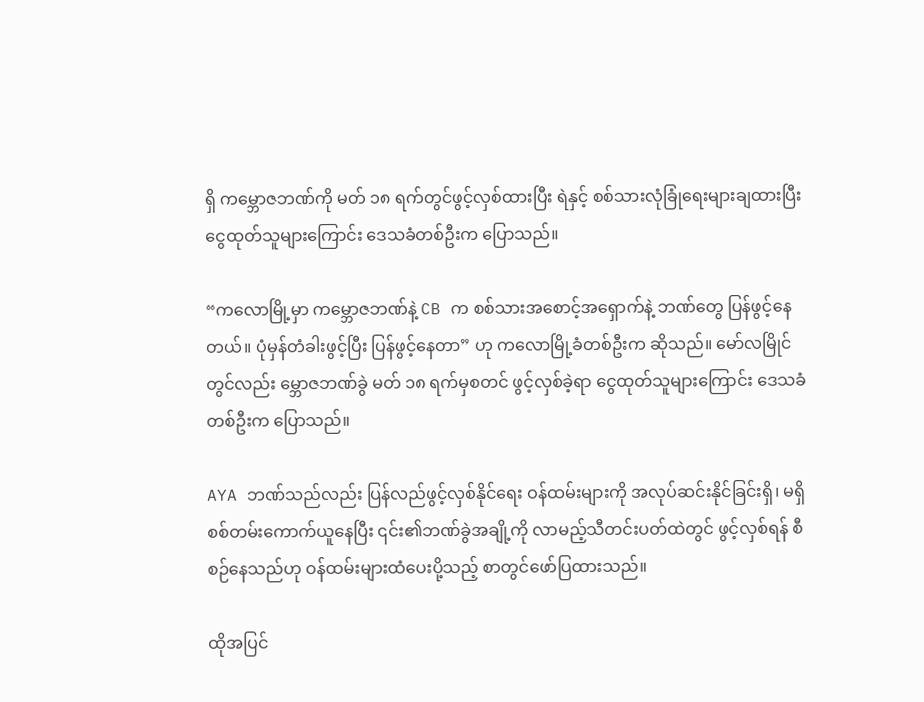ရှိ ကမ္ဘောဇဘဏ်ကို မတ် ၁၈ ရက်တွင်ဖွင့်လှစ်ထားပြီး ရဲနှင့် စစ်သားလုံခြုံရေးများချထားပြီး ငွေထုတ်သူများကြောင်း ဒေသခံတစ်ဦးက ပြောသည်။

“ကလောမြို့မှာ ကမ္ဘောဇဘဏ်နဲ့ CB က စစ်သားအစောင့်အရှောက်နဲ့ ဘဏ်တွေ ပြန်ဖွင့်နေတယ်။ ပုံမှန်တံခါးဖွင့်ပြီး ပြန်ဖွင့်နေတာ” ဟု ကလောမြို့ခံတစ်ဦးက ဆိုသည်။ မော်လမြိုင်တွင်လည်း မ္ဘောဇဘဏ်ခွဲ မတ် ၁၈ ရက်မှစတင် ဖွင့်လှစ်ခဲ့ရာ ငွေထုတ်သူများကြောင်း ဒေသခံတစ်ဦးက ပြောသည်။

AYA ဘဏ်သည်လည်း ပြန်လည်ဖွင့်လှစ်နိုင်ရေး ဝန်ထမ်းများကို အလုပ်ဆင်းနိုင်ခြင်းရှိ၊ မရှိ စစ်တမ်းကောက်ယူနေပြီး ၎င်း၏ဘဏ်ခွဲအချို့ကို လာမည့်သီတင်းပတ်ထဲတွင် ဖွင့်လှစ်ရန် စီစဉ်နေသည်ဟု ဝန်ထမ်းများထံပေးပို့သည့် စာတွင်ဖော်ပြထားသည်။

ထိုအပြင်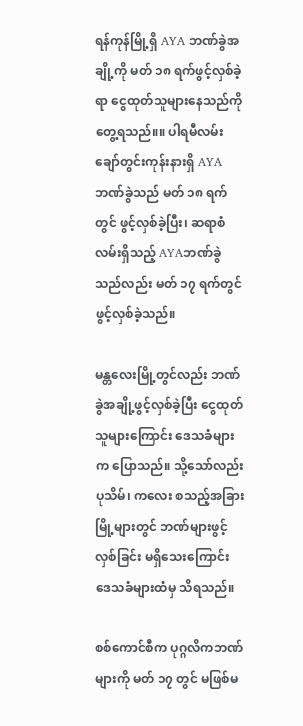ရန်ကုန်မြို့ရှိ AYA ဘဏ်ခွဲအချို့ကို မတ် ၁၈ ရက်ဖွင့်လှစ်ခဲ့ရာ ငွေထုတ်သူများနေသည်ကိုတွေ့ရသည်။။ ပါရမီလမ်း ချော်တွင်းကုန်းနားရှိ AYA ဘဏ်ခွဲသည် မတ် ၁၈ ရက်တွင် ဖွင့်လှစ်ခဲ့ပြီး၊ ဆရာစံလမ်းရှိသည့် AYAဘဏ်ခွဲသည်လည်း မတ် ၁၇ ရက်တွင် ဖွင့်လှစ်ခဲ့သည်။

မန္တလေးမြို့တွင်လည်း ဘဏ်ခွဲအချို့ဖွင့်လှစ်ခဲ့ပြီး ငွေထုတ်သူများကြောင်း ဒေသခံများက ပြောသည်။ သို့သော်လည်း ပုသိမ်၊ ကလေး စသည့်အခြားမြို့များတွင် ဘဏ်များဖွင့်လှစ်ခြင်း မရှိသေးကြောင်း ဒေသခံများထံမှ သိရသည်။

စစ်ကောင်စီက ပုဂ္ဂလိကဘဏ်များကို မတ် ၁၇ တွင် မဖြစ်မ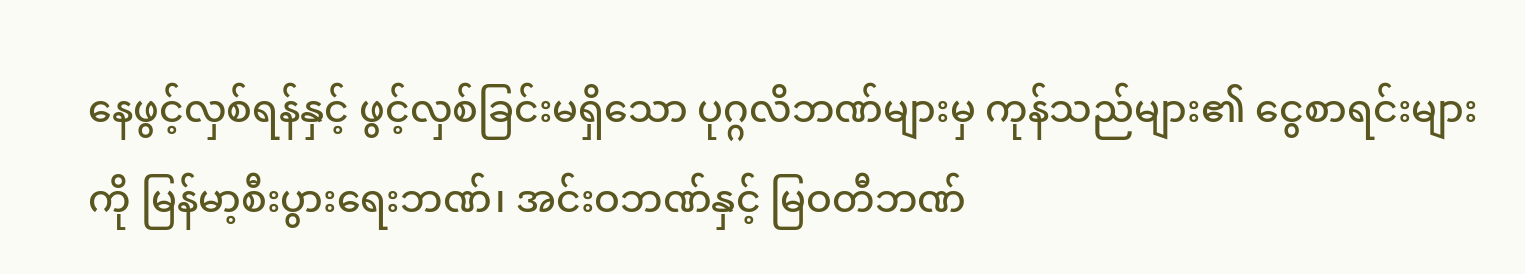နေဖွင့်လှစ်ရန်နှင့် ဖွင့်လှစ်ခြင်းမရှိသော ပုဂ္ဂလိဘဏ်များမှ ကုန်သည်များ၏ ငွေစာရင်းများကို မြန်မာ့စီးပွားရေးဘဏ်၊ အင်းဝဘဏ်နှင့် မြဝတီဘဏ်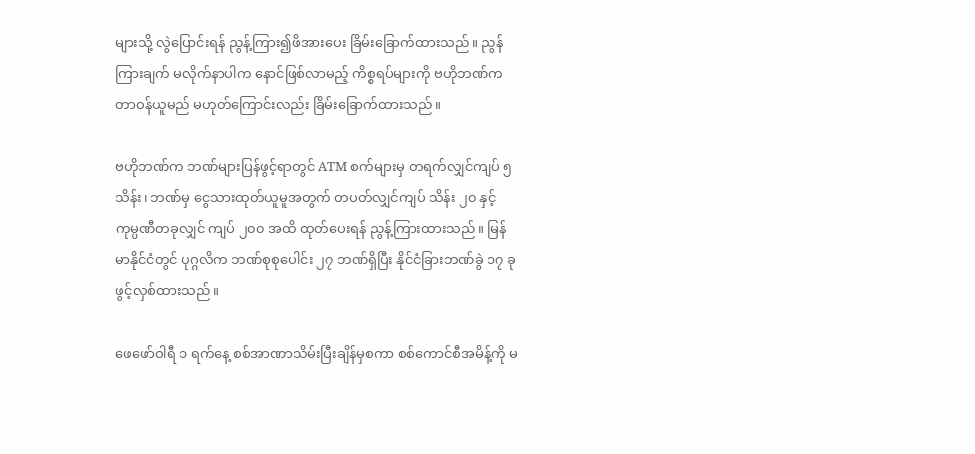များသို့ လွဲပြောင်းရန် ညွန့်ကြား၍ဖိအားပေး ခြိမ်းခြောက်ထားသည်။ ညွန်ကြားချက် မလိုက်နာပါက နောင်ဖြစ်လာမည့် ကိစ္စရပ်များကို ဗဟိုဘဏ်က တာဝန်ယူမည် မဟုတ်ကြောင်းလည်း ခြိမ်းခြောက်ထားသည်။

ဗဟိုဘဏ်က ဘဏ်များပြန်ဖွင့်ရာတွင် ATM စက်များမှ တရက်လျှင်ကျပ် ၅ သိန်း၊ ဘဏ်မှ ငွေသားထုတ်ယူမူအတွက် တပတ်လျှင်ကျပ် သိန်း ၂၀ နှင့် ကုမ္ပဏီတခုလျှင် ကျပ် ၂၀၀ အထိ ထုတ်ပေးရန် ညွန့်ကြားထားသည်။ မြန်မာနိုင်ငံတွင် ပုဂ္ဂလိက ဘဏ်စုစုပေါင်း ၂၇ ဘဏ်ရှိပြီး နိုင်ငံခြားဘဏ်ခွဲ ၁၇ ခုဖွင့်လှစ်ထားသည်။

ဖေဖော်ဝါရီ ၁ ရက်နေ့ စစ်အာဏာသိမ်းပြီးချိန်မှစကာ စစ်ကောင်စီအမိန့်ကို မ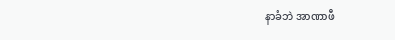နာခံဘဲ အာဏာဖီ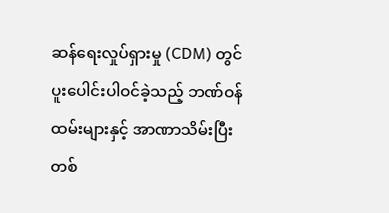ဆန်ရေးလှုပ်ရှားမှု (CDM) တွင် ပူးပေါင်းပါဝင်ခဲ့သည့် ဘဏ်ဝန်ထမ်းများနှင့် အာဏာသိမ်းပြီး တစ်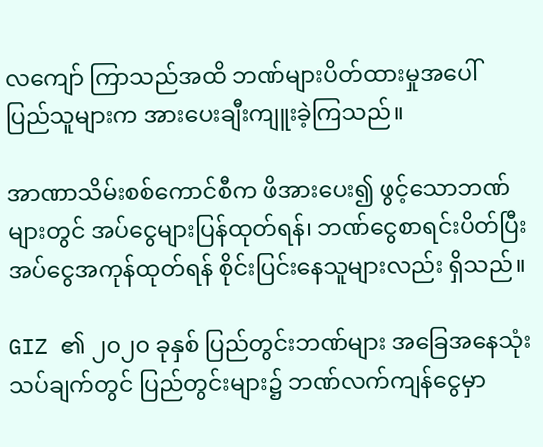လကျော် ကြာသည်အထိ ဘဏ်များပိတ်ထားမှုအပေါ်  ပြည်သူများက အားပေးချီးကျူးခဲ့ကြသည်။

အာဏာသိမ်းစစ်ကောင်စီက ဖိအားပေး၍ ဖွင့်သောဘဏ်များတွင် အပ်ငွေများပြန်ထုတ်ရန်၊ ဘဏ်ငွေစာရင်းပိတ်ပြီး အပ်ငွေအကုန်ထုတ်ရန် စိုင်းပြင်းနေသူများလည်း ရှိသည်။

GIZ ၏ ၂၀၂၀ ခုနှစ် ပြည်တွင်းဘဏ်များ အခြေအနေသုံးသပ်ချက်တွင် ပြည်တွင်းများ၌ ဘဏ်လက်ကျန်ငွေမှာ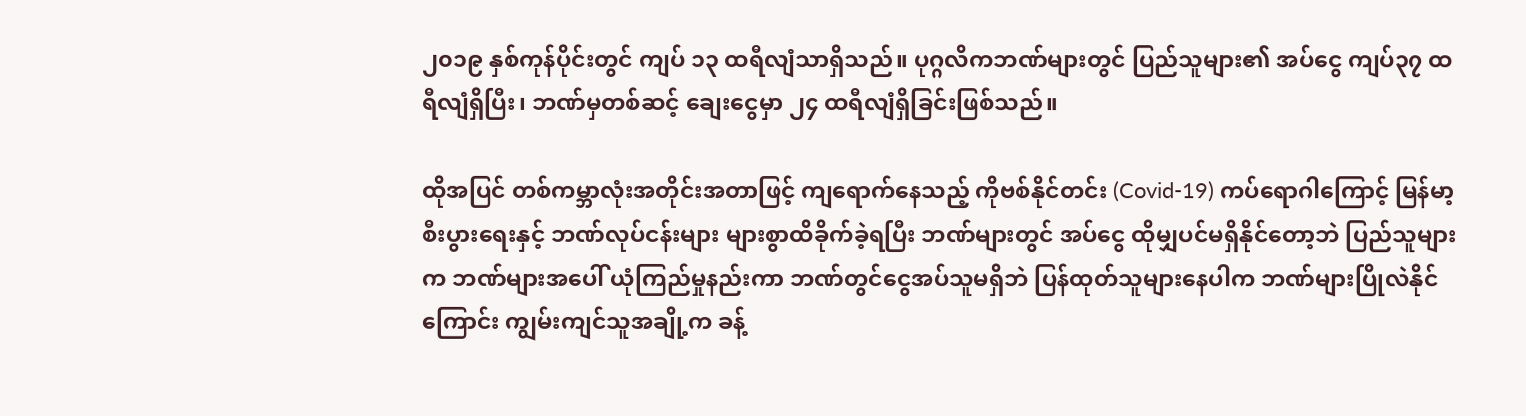၂၀၁၉ နှစ်ကုန်ပိုင်းတွင် ကျပ် ၁၃ ထရီလျံသာရှိသည်။ ပုဂ္ဂလိကဘဏ်များတွင် ပြည်သူများ၏ အပ်ငွေ ကျပ်၃၇ ထရီလျံရှိပြီး၊ ဘဏ်မှတစ်ဆင့် ချေးငွေမှာ ၂၄ ထရီလျံရှိခြင်းဖြစ်သည်။

ထိုအပြင် တစ်ကမ္ဘာလုံးအတိုင်းအတာဖြင့် ကျရောက်နေသည့် ကိုဗစ်နိုင်တင်း (Covid-19) ကပ်ရောဂါကြောင့် မြန်မာ့စီးပွားရေးနှင့် ဘဏ်လုပ်ငန်းများ များစွာထိခိုက်ခဲ့ရပြီး ဘဏ်များတွင် အပ်ငွေ ထိုမျှပင်မရှိနိုင်တော့ဘဲ ပြည်သူများက ဘဏ်များအပေါ် ယုံကြည်မှုနည်းကာ ဘဏ်တွင်ငွေအပ်သူမရှိဘဲ ပြန်ထုတ်သူများနေပါက ဘဏ်များပြိုလဲနိုင်ကြောင်း ကျွမ်းကျင်သူအချို့က ခန့်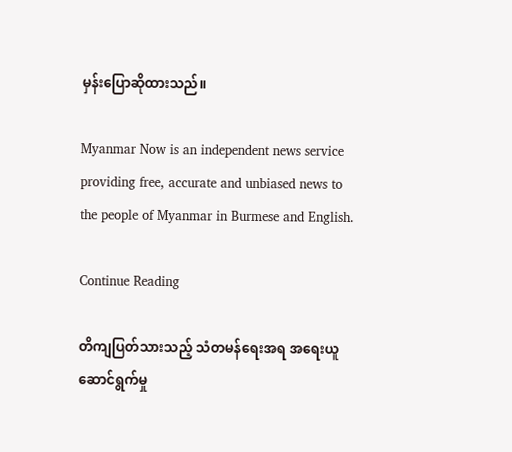မှန်းပြောဆိုထားသည်။

Myanmar Now is an independent news service providing free, accurate and unbiased news to the people of Myanmar in Burmese and English.

Continue Reading

တိကျပြတ်သားသည့် သံတမန်ရေးအရ အရေးယူဆောင်ရွက်မှု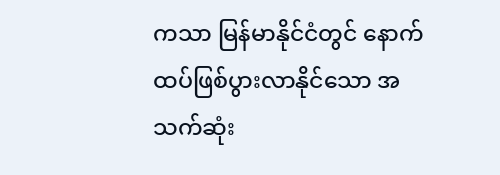ကသာ မြန်မာနိုင်ငံတွင် နောက်ထပ်ဖြစ်ပွားလာနိုင်သော အသက်ဆုံး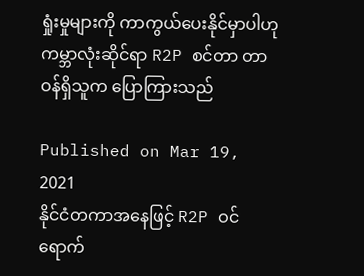ရှုံးမှုများကို ကာကွယ်ပေးနိုင်မှာပါဟု ကမ္ဘာလုံးဆိုင်ရာ R2P စင်တာ တာဝန်ရှိသူက ပြောကြားသည်

Published on Mar 19, 2021
နိုင်ငံတကာအနေဖြင့် R2P ဝင်ရောက်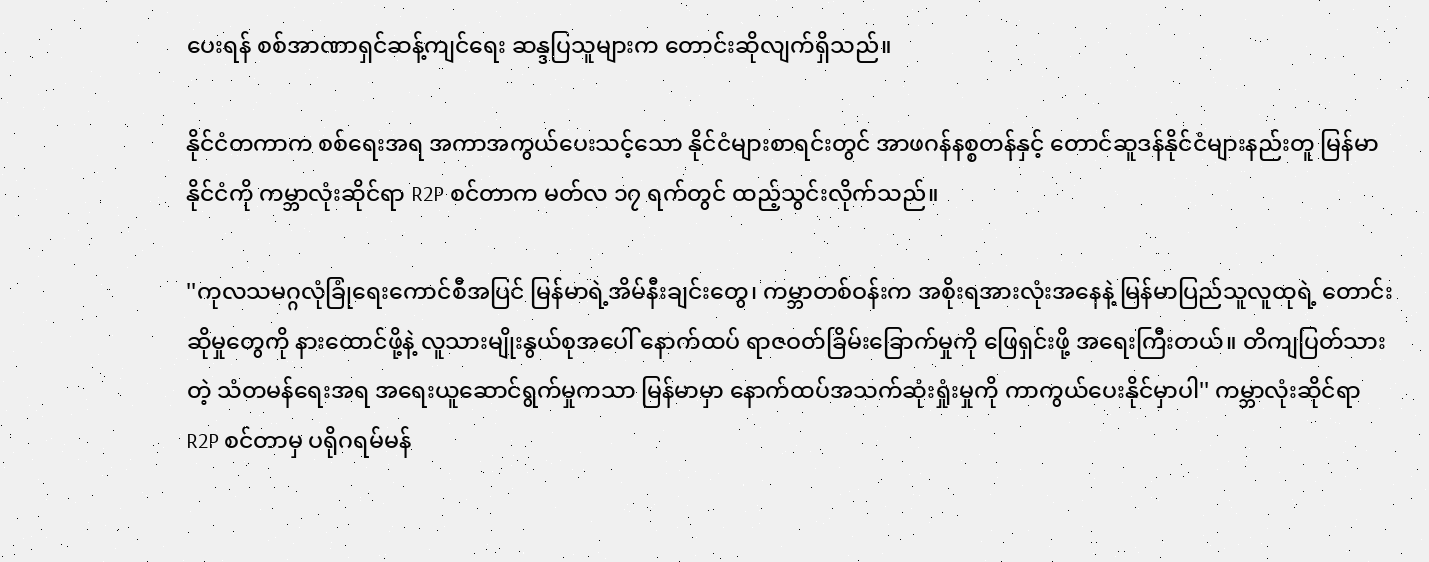ပေးရန် စစ်အာဏာရှင်ဆန့်ကျင်ရေး ဆန္ဒပြသူများက တောင်းဆိုလျက်ရှိသည်။

နိုင်ငံတကာက စစ်ရေးအရ အကာအကွယ်ပေးသင့်သော နိုင်ငံများစာရင်းတွင် အာဖဂန်နစ္စတန်နှင့် တောင်ဆူဒန်နိုင်ငံများနည်းတူ မြန်မာနိုင်ငံကို ကမ္ဘာလုံးဆိုင်ရာ R2P စင်တာက မတ်လ ၁၇ ရက်တွင် ထည့်သွင်းလိုက်သည်။

''ကုလသမဂ္ဂလုံခြုံရေးကောင်စီအပြင် မြန်မာရဲ့အိမ်နီးချင်းတွေ၊ ကမ္ဘာတစ်ဝန်းက အစိုးရအားလုံးအနေနဲ့ မြန်မာပြည်သူလူထုရဲ့ တောင်းဆိုမှုတွေကို နားထောင်ဖို့နဲ့ လူသားမျိုးနွယ်စုအပေါ် နောက်ထပ် ရာဇဝတ်ခြိမ်းခြောက်မှုကို ဖြေရှင်းဖို့ အရေးကြီးတယ်။ တိကျပြတ်သားတဲ့ သံတမန်ရေးအရ အရေးယူဆောင်ရွက်မှုကသာ မြန်မာမှာ နောက်ထပ်အသက်ဆုံးရှုံးမှုကို ကာကွယ်ပေးနိုင်မှာပါ'' ကမ္ဘာလုံးဆိုင်ရာ R2P စင်တာမှ ပရိုဂရမ်မန်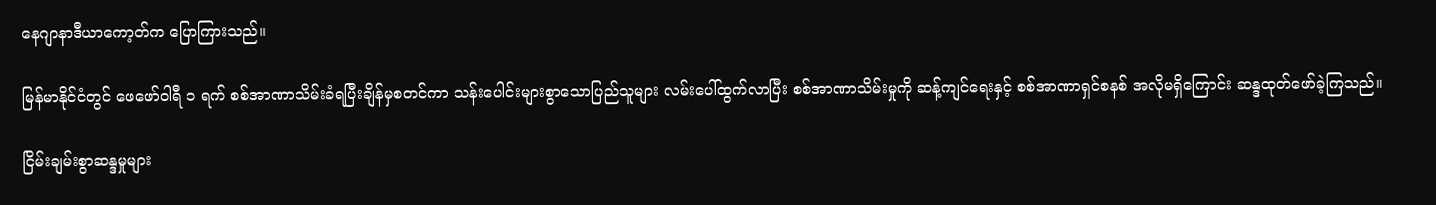နေဂျာနာဒီယာကော့တ်က ပြောကြားသည်။

မြန်မာနိုင်ငံတွင် ဖေဖော်ဝါရီ ၁ ရက် စစ်အာဏာသိမ်းခံရပြီးချိန်မှစတင်ကာ သန်းပေါင်းများစွာသောပြည်သူများ လမ်းပေါ်ထွက်လာပြီး စစ်အာဏာသိမ်းမှုကို ဆန့်ကျင်ရေးနှင့် စစ်အာဏာရှင်စနစ် အလိုမရှိကြောင်း ဆန္ဒထုတ်ဖော်ခဲ့ကြသည်။

ငြိမ်းချမ်းစွာဆန္ဒမှုများ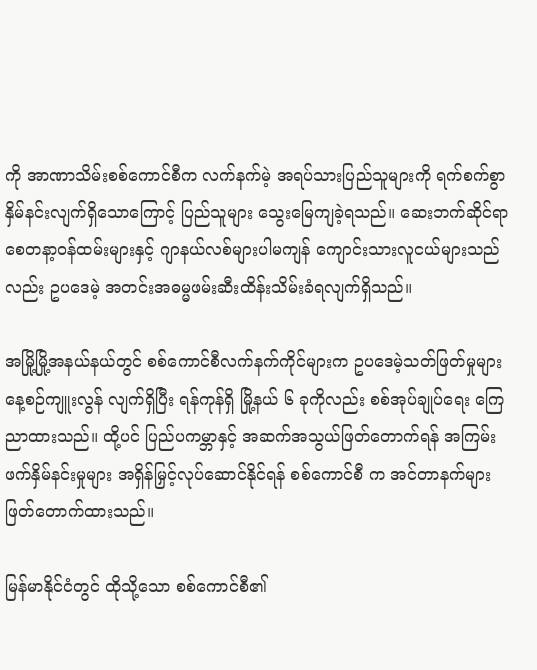ကို အာဏာသိမ်းစစ်ကောင်စီက လက်နက်မဲ့ အရပ်သားပြည်သူများကို ရက်စက်စွာ နှိမ်နင်းလျက်ရှိသောကြောင့် ပြည်သူများ သွေးမြေကျခဲ့ရသည်။ ဆေးဘက်ဆိုင်ရာ စေတနာ့ဝန်ထမ်းများနှင့် ဂျာနယ်လစ်များပါမကျန် ကျောင်းသားလူငယ်များသည်လည်း ဥပဒေမဲ့ အတင်းအဓမ္မဖမ်းဆီးထိန်းသိမ်းခံရလျက်ရှိသည်။

အမြို့မြို့အနယ်နယ်တွင် စစ်ကောင်စီလက်နက်ကိုင်များက ဥပဒေမဲ့သတ်ဖြတ်မှုများ နေ့စဉ်ကျူးလွန် လျက်ရှိပြီး ရန်ကုန်ရှိ မြို့နယ် ၆ ခုကိုလည်း စစ်အုပ်ချုပ်ရေး ကြေညာထားသည်။ ထို့ပင် ပြည်ပကမ္ဘာနှင့် အဆက်အသွယ်ဖြတ်တောက်ရန် အကြမ်းဖက်နှိမ်နင်းမှုများ အရှိန်မြှင့်လုပ်ဆောင်နိုင်ရန် စစ်ကောင်စီ က အင်တာနက်များ ဖြတ်တောက်ထားသည်။

မြန်မာနိုင်ငံတွင် ထိုသို့သော စစ်ကောင်စီ၏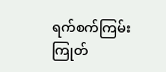ရက်စက်ကြမ်းကြုတ်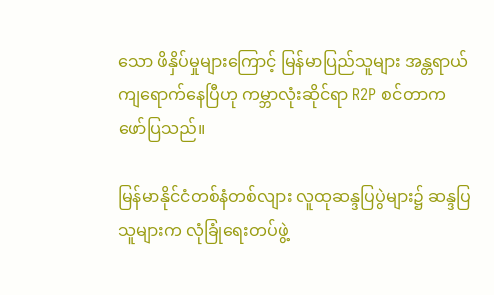သော ဖိနှိပ်မှုများကြောင့် မြန်မာပြည်သူများ အန္တရာယ်ကျရောက်နေပြီဟု ကမ္ဘာလုံးဆိုင်ရာ R2P စင်တာက ဖော်ပြသည်။

မြန်မာနိုင်ငံတစ်နံတစ်လျား လူထုဆန္ဒပြပွဲများ၌ ဆန္ဒပြသူများက လုံခြုံရေးတပ်ဖွဲ့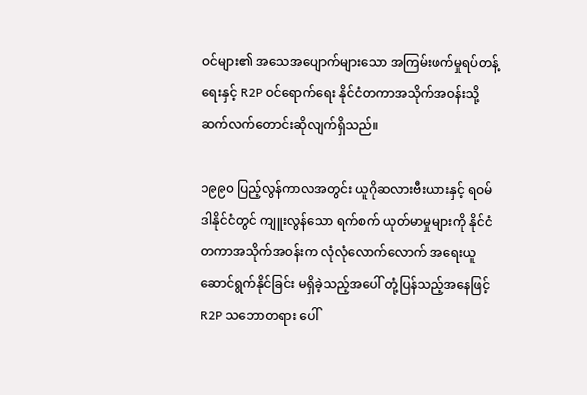ဝင်များ၏ အသေအပျောက်များသော အကြမ်းဖက်မှုရပ်တန့်ရေးနှင့် R2P ဝင်ရောက်ရေး နိုင်ငံတကာအသိုက်အဝန်းသို့ ဆက်လက်တောင်းဆိုလျက်ရှိသည်။

၁၉၉၀ ပြည့်လွန်ကာလအတွင်း ယူဂိုဆလားဗီးယားနှင့် ရဝမ်ဒါနိုင်ငံတွင် ကျူးလွန်သော ရက်စက် ယုတ်မာမှုများကို နိုင်ငံတကာအသိုက်အဝန်းက လုံလုံလောက်လောက် အရေးယူ ဆောင်ရွက်နိုင်ခြင်း မရှိခဲ့သည့်အပေါ် တုံ့ပြန်သည့်အနေဖြင့် R2P သဘောတရား ပေါ်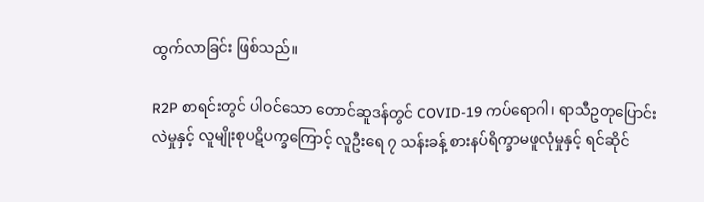ထွက်လာခြင်း ဖြစ်သည်။

R2P စာရင်းတွင် ပါဝင်သော တောင်ဆူဒန်တွင် COVID-19 ကပ်ရောဂါ၊ ရာသီဥတုပြောင်းလဲမှုနှင့် လူမျိုးစုပဋိပက္ခကြောင့် လူဦးရေ ၇ သန်းခန့် စားနပ်ရိက္ခာမဖူလုံမှုနှင့် ရင်ဆိုင်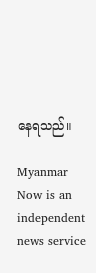နေရသည်။

Myanmar Now is an independent news service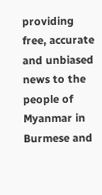providing free, accurate and unbiased news to the people of Myanmar in Burmese and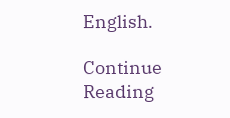English.

Continue Reading